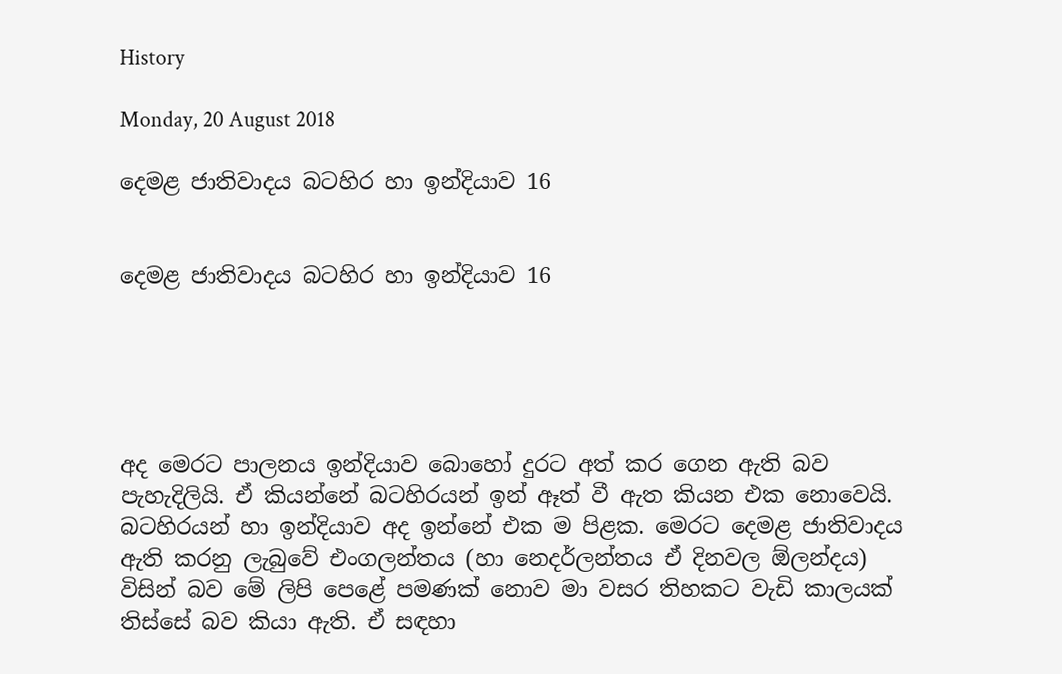History

Monday, 20 August 2018

දෙමළ ජාතිවාදය බටහිර හා ඉන්දියාව 16


දෙමළ ජාතිවාදය බටහිර හා ඉන්දියාව 16





අද මෙරට පාලනය ඉන්දියාව බොහෝ දුරට අත් කර ගෙන ඇති බව පැහැදිලියි. ඒ කියන්නේ බටහිරයන් ඉන් ඈත් වී ඇත කියන එක නොවෙයි. බටහිරයන් හා ඉන්දියාව අද ඉන්නේ එක ම පිළක. මෙරට දෙමළ ජාතිවාදය ඇති කරනු ලැබුවේ එංගලන්තය (හා නෙදර්ලන්තය ඒ දිනවල ඕලන්දය) විසින් බව මේ ලිපි පෙළේ පමණක් නොව මා වසර තිහකට වැඩි කාලයක් තිස්සේ බව කියා ඇති. ඒ සඳහා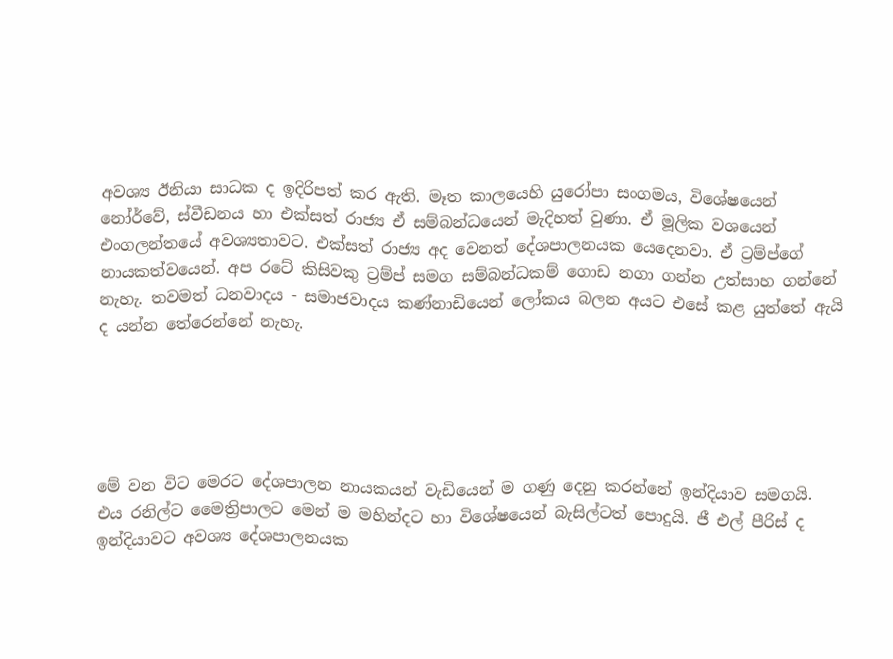අවශ්‍ය ඊනියා සාධක ද ඉදිරිපත් කර ඇති. මෑත කාලයෙහි යුරෝපා සංගමය, විශේෂයෙන් නෝර්වේ, ස්වීඩනය හා එක්සත් රාජ්‍ය ඒ සම්බන්ධයෙන් මැදිහත් වුණා. ඒ මූලික වශයෙන් එංගලන්තයේ අවශ්‍යතාවට. එක්සත් රාජ්‍ය අද වෙනත් දේශපාලනයක යෙදෙනවා. ඒ ට්‍රම්ප්ගේ නායකත්වයෙන්. අප රටේ කිසිවකු ට්‍රම්ප් සමග සම්බන්ධකම් ගොඩ නගා ගන්න උත්සාහ ගන්නේ නැහැ. තවමත් ධනවාදය - සමාජවාදය කණ්නාඩියෙන් ලෝකය බලන අයට එසේ කළ යුත්තේ ඇයි ද යන්න තේරෙන්නේ නැහැ.





මේ වන විට මෙරට දේශපාලන නායකයන් වැඩියෙන් ම ගණු දෙනු කරන්නේ ඉන්දියාව සමගයි. එය රනිල්ට මෛත්‍රිපාලට මෙන් ම මහින්දට හා විශේෂයෙන් බැසිල්ටත් පොදුයි. ජී එල් පීරිස් ද ඉන්දියාවට අවශ්‍ය දේශපාලනයක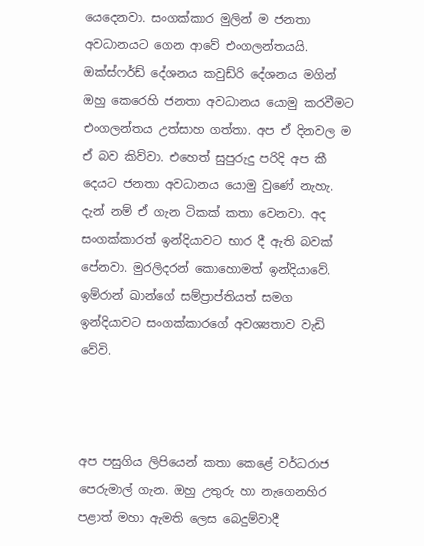යෙදෙනවා. සංගක්කාර මුලින් ම ජනතා අවධානයට ගෙන ආවේ එංගලන්තයයි. ඔක්ස්ෆර්ඩ් දේශනය කවුඩ්රි දේශනය මගින් ඔහු කෙරෙහි ජනතා අවධානය යොමු කරවීමට එංගලන්තය උත්සාහ ගත්තා. අප ඒ දිනවල ම ඒ බව කිව්වා. එහෙත් සුපුරුදු පරිදි අප කී දෙයට ජනතා අවධානය යොමු වුණේ නැහැ. දැන් නම් ඒ ගැන ටිකක් කතා වෙනවා. අද සංගක්කාරත් ඉන්දියාවට භාර දී ඇති බවක් පේනවා. මුරලිදරන් කොහොමත් ඉන්දියාවේ. ඉම්රාන් ඛාන්ගේ සම්ප්‍රාප්තියත් සමග ඉන්දියාවට සංගක්කාරගේ අවශ්‍යතාව වැඩි වේවි.



අප පසුගිය ලිපියෙන් කතා කෙළේ වර්ධරාජ පෙරුමාල් ගැන. ඔහු උතුරු හා නැගෙනහිර පළාත් මහා ඇමති ලෙස බෙදුම්වාදී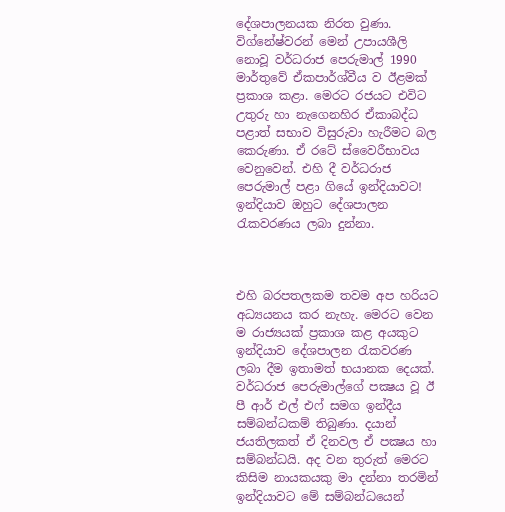දේශපාලනයක නිරත වුණා.  විග්නේෂ්වරන් මෙන් උපායශීලි නොවූ වර්ධරාජ පෙරුමාල් 1990 මාර්තුවේ ඒකපාර්ශ්වීය ව ඊළමක් ප්‍රකාශ කළා. මෙරට රජයට එවිට උතුරු හා නැගෙනහිර ඒකාබද්ධ පළාත් සභාව විසුරුවා හැරීමට බල කෙරුණා. ඒ රටේ ස්වෛරීභාවය වෙනුවෙන්. එහි දී වර්ධරාජ පෙරුමාල් පළා ගියේ ඉන්දියාවට! ඉන්දියාව ඔහුට දේශපාලන රැකවරණය ලබා දුන්නා.



එහි බරපතලකම තවම අප හරියට අධ්‍යයනය කර නැහැ. මෙරට වෙන ම රාජ්‍යයක් ප්‍රකාශ කළ අයකුට ඉන්දියාව දේශපාලන රැකවරණ ලබා දීම ඉතාමත් භයානක දෙයක්. වර්ධරාජ පෙරුමාල්ගේ පක්‍ෂය වූ ඊ පී ආර් එල් එෆ් සමග ඉන්දීය සම්බන්ධකම් තිබුණා. දයාන් ජයතිලකත් ඒ දිනවල ඒ පක්‍ෂය හා සම්බන්ධයි. අද වන තුරුත් මෙරට කිසිම නායකයකු මා දන්නා තරමින් ඉන්දියාවට මේ සම්බන්ධයෙන්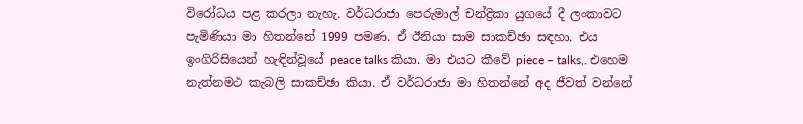විරෝධය පළ කරලා නැහැ. වර්ධරාජා පෙරුමාල් චන්ද්‍රිකා යුගයේ දී ලංකාවට පැමිණියා මා හිතන්නේ 1999 පමණ. ඒ ඊනියා සාම සාකච්ඡා සඳහා. එය ඉංගිරිසියෙන් හැඳින්වූයේ peace talks කියා. මා එයට කීවේ piece – talks,. එහෙම නැත්නමථ කැබලි සාකච්ඡා කියා. ඒ වර්ධරාජා මා හිතන්නේ අද ජීවත් වන්නේ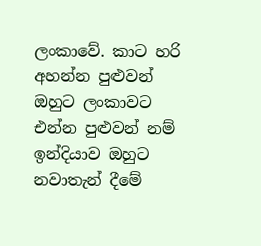ලංකාවේ. කාට හරි අහන්න පුළුවන් ඔහුට ලංකාවට එන්න පුළුවන් නම් ඉන්දියාව ඔහුට නවාතැන් දීමේ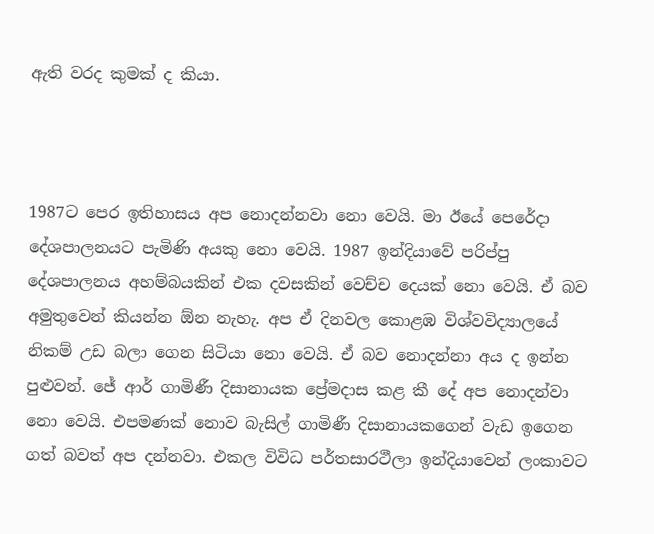ඇති වරද කුමක් ද කියා.



1987ට පෙර ඉතිහාසය අප නොදන්නවා නො වෙයි. මා ඊයේ පෙරේදා දේශපාලනයට පැමිණි අයකු නො වෙයි. 1987 ඉන්දියාවේ පරිප්පු දේශපාලනය අහම්බයකින් එක දවසකින් වෙච්ච දෙයක් නො වෙයි. ඒ බව අමුතුවෙන් කියන්න ඕන නැහැ. අප ඒ දිනවල කොළඹ විශ්වවිද්‍යාලයේ නිකම් උඩ බලා ගෙන සිටියා නො වෙයි. ඒ බව නොදන්නා අය ද ඉන්න පුළුවන්. ජේ ආර් ගාමිණී දිසානායක ප්‍රේමදාස කළ කී දේ අප නොදන්වා නො වෙයි. එපමණක් නොව බැසිල් ගාමිණී දිසානායකගෙන් වැඩ ඉගෙන ගත් බවත් අප දන්නවා. එකල විවිධ පර්තසාරථීලා ඉන්දියාවෙන් ලංකාවට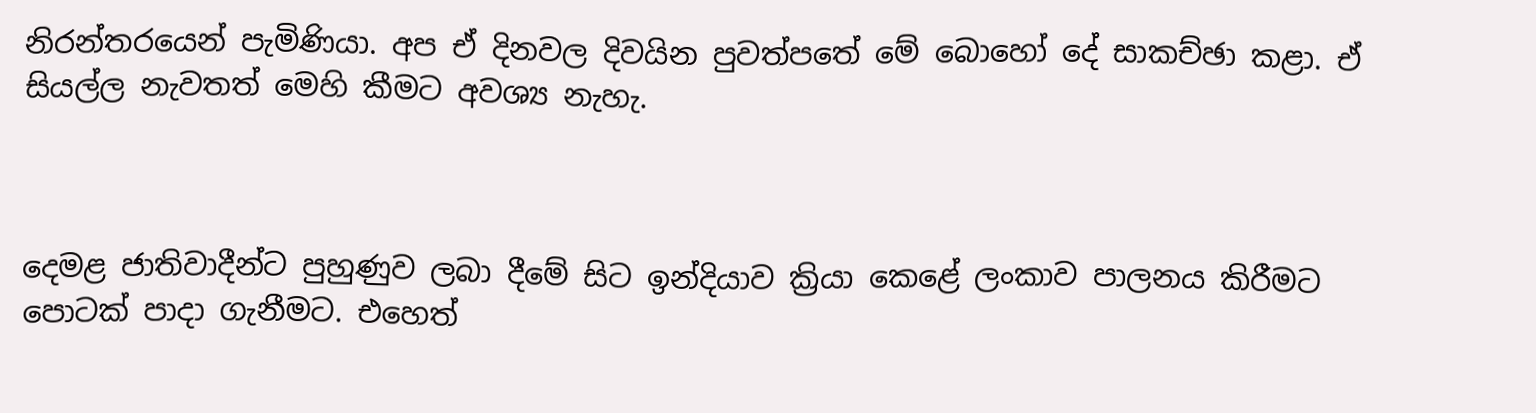නිරන්තරයෙන් පැමිණියා. අප ඒ දිනවල දිවයින පුවත්පතේ මේ බොහෝ දේ සාකච්ඡා කළා. ඒ සියල්ල නැවතත් මෙහි කීමට අවශ්‍ය නැහැ.



දෙමළ ජාතිවාදීන්ට පුහුණුව ලබා දීමේ සිට ඉන්දියාව ක්‍රියා කෙළේ ලංකාව පාලනය කිරීමට පොටක් පාදා ගැනීමට. එහෙත්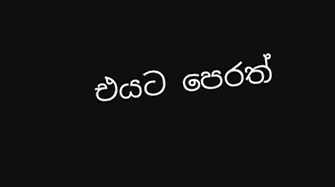එයට පෙරත්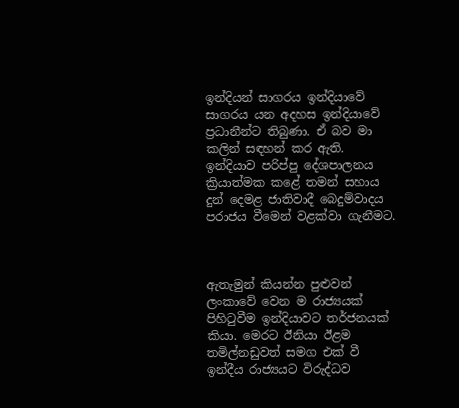ඉන්දියන් සාගරය ඉන්දියාවේ සාගරය යන අදහස ඉන්දියාවේ ප්‍රධානීන්ට තිබුණා. ඒ බව මා කලින් සඳහන් කර ඇති. ඉන්දියාව පරිප්පු දේශපාලනය ක්‍රියාත්මක කළේ තමන් සහාය දුන් දෙමළ ජාතිවාදී බෙදුම්වාදය පරාජය වීමෙන් වළක්වා ගැනීමට.



ඇතැමුන් කියන්න පුළුවන් ලංකාවේ වෙන ම රාජ්‍යයක් පිහිටුවීම ඉන්දියාවට තර්ජනයක් කියා. මෙරට ඊනියා ඊළම තමිල්නඩුවත් සමග එක් වී ඉන්දීය රාජ්‍යයට විරුද්ධව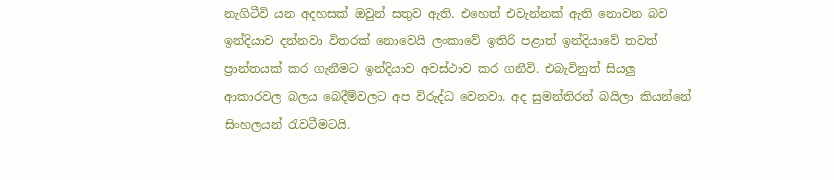නැගිටීවි යන අදහසක් ඔවුන් සතුව ඇති. එහෙත් එවැන්නක් ඇති නොවන බව ඉන්දියාව දන්නවා විතරක් නොවෙයි ලංකාවේ ඉතිරි පළාත් ඉන්දියාවේ තවත් ප්‍රාන්තයක් කර ගැනීමට ඉන්දියාව අවස්ථාව කර ගනීවි. එබැවිනුත් සියලු ආකාරවල බලය බෙදීම්වලට අප විරුද්ධ වෙනවා. අද සුමන්තිරන් බයිලා කියන්නේ සිංහලයන් රැවටීමටයි.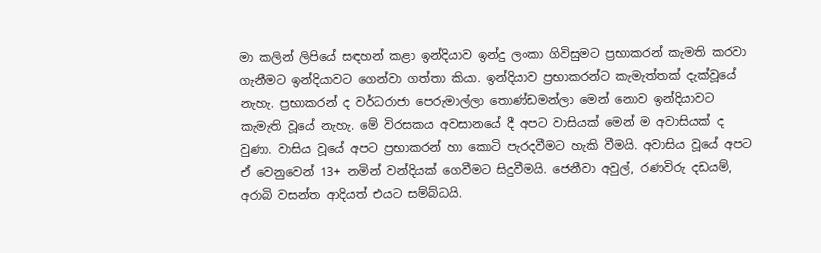මා කලින් ලිපියේ සඳහන් කළා ඉන්දියාව ඉන්දු ලංකා ගිවිසුමට ප්‍රභාකරන් කැමති කරවා ගැනීමට ඉන්දියාවට ගෙන්වා ගත්තා කියා. ඉන්දියාව ප්‍රභාකරන්ට කැමැත්තක් දැක්වූයේ නැහැ. ප්‍රභාකරන් ද වර්ධරාජා පෙරුමාල්ලා තොණ්ඩමන්ලා මෙන් නොව ඉන්දියාවට කැමැති වූයේ නැහැ. මේ විරසකය අවසානයේ දී අපට වාසියක් මෙන් ම අවාසියක් ද වුණා. වාසිය වූයේ අපට ප්‍රභාකරන් හා කොටි පැරදවීමට හැකි වීමයි. අවාසිය වූයේ අපට ඒ වෙනුවෙන් 13+ නමින් වන්දියක් ගෙවීමට සිදුවීමයි. ජෙනීවා අවුල්, රණවිරු දඩයම්, අරාබි වසන්ත ආදියත් එයට සම්බ්ධයි.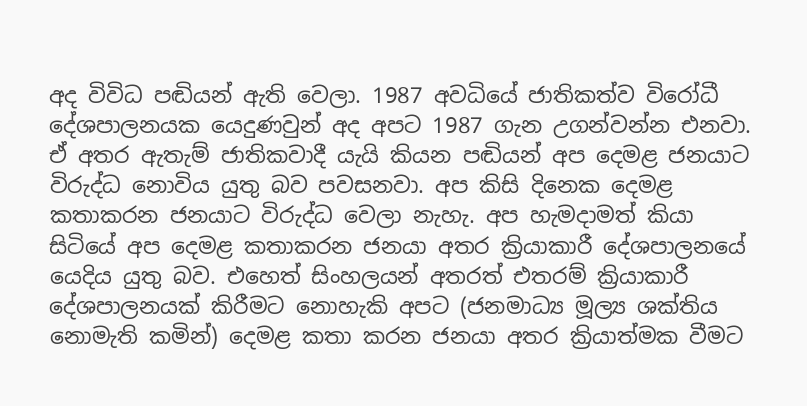අද විවිධ පඬියන් ඇති වෙලා. 1987 අවධියේ ජාතිකත්ව විරෝධී දේශපාලනයක යෙදුණවුන් අද අපට 1987 ගැන උගන්වන්න එනවා.  ඒ අතර ඇතැම් ජාතිකවාදී යැයි කියන පඬියන් අප දෙමළ ජනයාට විරුද්ධ නොවිය යුතු බව පවසනවා. අප කිසි දිනෙක දෙමළ කතාකරන ජනයාට විරුද්ධ වෙලා නැහැ. අප හැමදාමත් කියා සිටියේ අප දෙමළ කතාකරන ජනයා අතර ක්‍රියාකාරී දේශපාලනයේ යෙදිය යුතු බව. එහෙත් සිංහලයන් අතරත් එතරම් ක්‍රියාකාරී දේශපාලනයක් කිරීමට නොහැකි අපට (ජනමාධ්‍ය මූල්‍ය ශක්තිය නොමැති කමින්) දෙමළ කතා කරන ජනයා අතර ක්‍රියාත්මක වීමට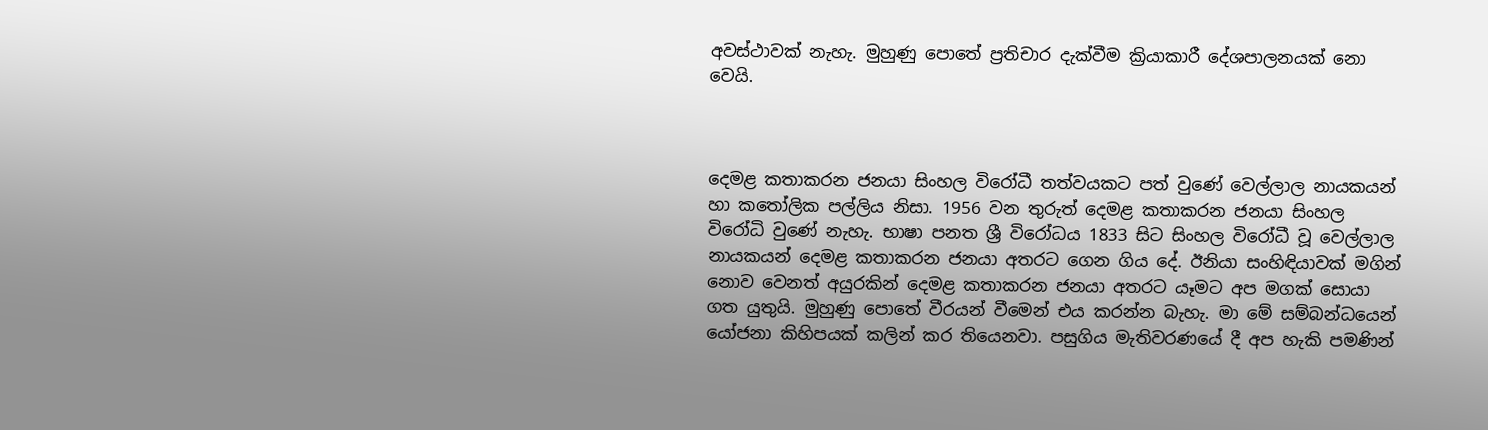අවස්ථාවක් නැහැ. මුහුණු පොතේ ප්‍රතිචාර දැක්වීම ක්‍රියාකාරී දේශපාලනයක් නො වෙයි.



දෙමළ කතාකරන ජනයා සිංහල විරෝධී තත්වයකට පත් වුණේ වෙල්ලාල නායකයන් හා කතෝලික පල්ලිය නිසා. 1956 වන තුරුත් දෙමළ කතාකරන ජනයා සිංහල විරෝධි වුණේ නැහැ. භාෂා පනත ශ්‍රී විරෝධය 1833 සිට සිංහල විරෝධී වූ වෙල්ලාල නායකයන් දෙමළ කතාකරන ජනයා අතරට ගෙන ගිය දේ. ඊනියා සංහිඳියාවක් මගින් නොව වෙනත් අයුරකින් දෙමළ කතාකරන ජනයා අතරට යෑමට අප මගක් සොයා ගත යුතුයි. මුහුණු පොතේ වීරයන් වීමෙන් එය කරන්න බැහැ. මා මේ සම්බන්ධයෙන් යෝජනා කිහිපයක් කලින් කර තියෙනවා. පසුගිය මැතිවරණයේ දී අප හැකි පමණින්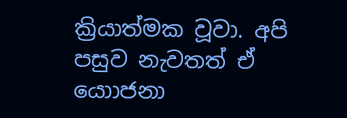ක්‍රියාත්මක වූවා. අපි පසුව නැවතත් ඒ යොාජනා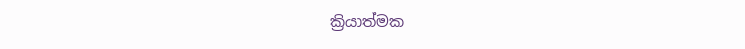ක්‍රියාත්මක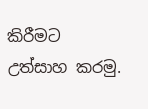කිරීමට උත්සාහ කරමු.